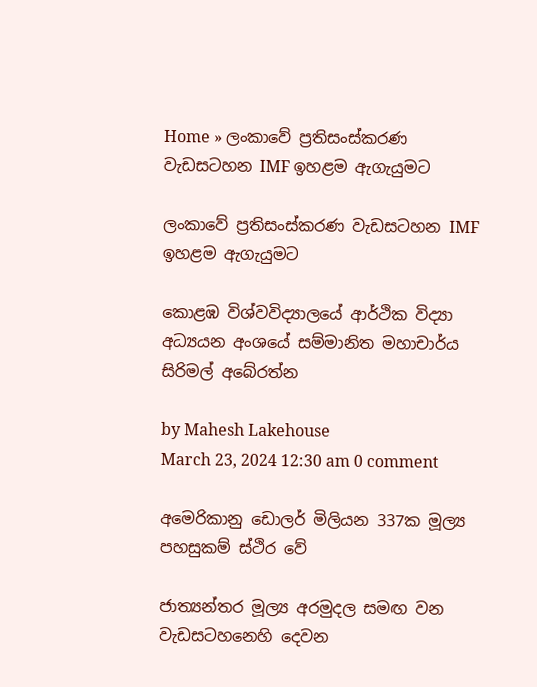Home » ලංකාවේ ප්‍රතිසංස්කරණ වැඩසටහන IMF ඉහළම ඇගැයුමට

ලංකාවේ ප්‍රතිසංස්කරණ වැඩසටහන IMF ඉහළම ඇගැයුමට

කොළඹ විශ්වවිද්‍යාලයේ ආර්ථික විද්‍යා අධ්‍යයන අංශයේ සම්මානිත මහාචාර්ය සිරිමල් අබේරත්න

by Mahesh Lakehouse
March 23, 2024 12:30 am 0 comment

අමෙරිකානු ඩොලර් මිලියන 337ක මූල්‍ය පහසුකම් ස්ථිර වේ

ජාත්‍යන්තර මූල්‍ය අරමුදල සමඟ වන වැඩසටහනෙහි දෙවන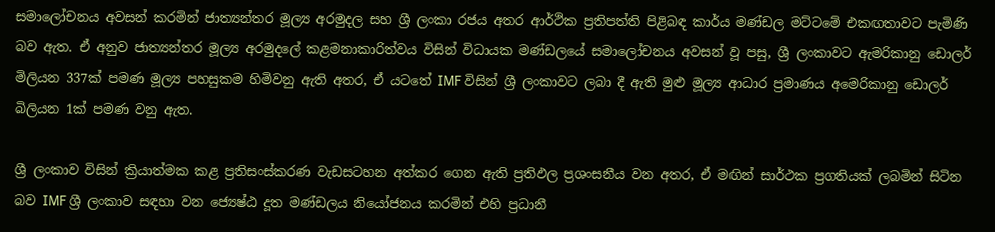සමාලෝචනය අවසන් කරමින් ජාත්‍යන්තර මූල්‍ය අරමුදල සහ ශ්‍රී ලංකා රජය අතර ආර්ථික ප්‍රතිපත්ති පිළිබඳ කාර්ය මණ්ඩල මට්ටමේ එකඟතාවට පැමිණි බව ඇත‍. ඒ අනුව ජාත්‍යන්තර මූල්‍ය අරමුදලේ කළමනාකාරිත්වය විසින් විධායක මණ්ඩලයේ සමාලෝචනය අවසන් වූ පසු, ශ්‍රී ලංකාවට ඇමරිකානු ඩොලර් මිලියන 337ක් පමණ මූල්‍ය පහසුකම හිමිවනු ඇති අතර, ඒ යටතේ IMF විසින් ශ්‍රී ලංකාවට ලබා දී ඇති මුළු මූල්‍ය ආධාර ප්‍රමාණය අමෙරිකානු ඩොලර් බිලියන 1ක් පමණ වනු ඇත.

ශ්‍රී ලංකාව විසින් ක්‍රියාත්මක කළ ප්‍රතිසංස්කරණ වැඩසටහන අත්කර ගෙන ඇති ප්‍රතිඵල ප්‍රශංසනීය වන අතර, ඒ මඟින් සාර්ථක ප්‍රගතියක් ලබමින් සිටින බව IMF ශ්‍රී ලංකාව සඳහා වන ජ්‍යෙෂ්ඨ දූත මණ්ඩලය නියෝජනය කරමින් එහි ප්‍රධානී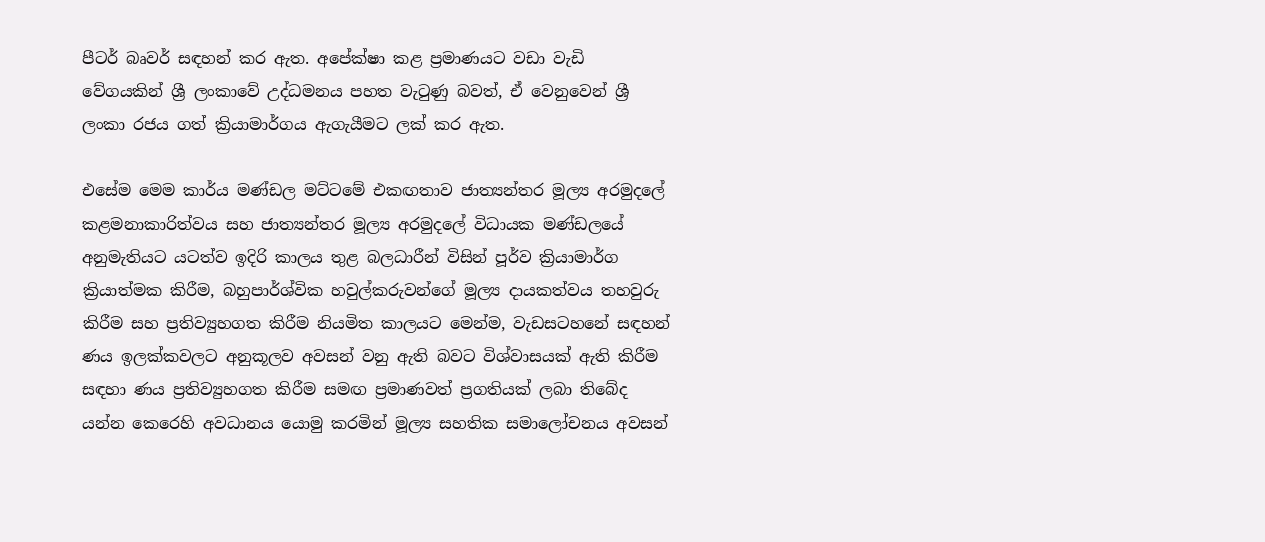පීටර් බෘවර් සඳහන් කර ඇත. අපේක්ෂා කළ ප්‍රමාණයට වඩා වැඩි වේගයකින් ශ්‍රී ලංකාවේ උද්ධමනය පහත වැටුණු බවත්, ඒ වෙනුවෙන් ශ්‍රී ලංකා රජය ගත් ක්‍රියාමාර්ගය ඇගැයීමට ලක් කර ඇත.

එසේම මෙම කාර්ය මණ්ඩල මට්ටමේ එකඟතාව ජාත්‍යන්තර මූල්‍ය අරමුදලේ කළමනාකාරිත්වය සහ ජාත්‍යන්තර මූල්‍ය අරමුදලේ විධායක මණ්ඩලයේ අනුමැතියට යටත්ව ඉදිරි කාලය තුළ බලධාරීන් විසින් පූර්ව ක්‍රියාමාර්ග ක්‍රියාත්මක කිරීම, බහුපාර්ශ්වික හවුල්කරුවන්ගේ මූල්‍ය දායකත්වය තහවුරු කිරීම සහ ප්‍රතිව්‍යුහගත කිරීම නියමිත කාලයට මෙන්ම, වැඩසටහනේ සඳහන් ණය ඉලක්කවලට අනුකූලව අවසන් වනු ඇති බවට විශ්වාසයක් ඇති කිරීම සඳහා ණය ප්‍රතිව්‍යුහගත කිරීම සමඟ ප්‍රමාණවත් ප්‍රගතියක් ලබා තිබේද යන්න කෙරෙහි අවධානය යොමු කරමින් මූල්‍ය සහතික සමාලෝචනය අවසන්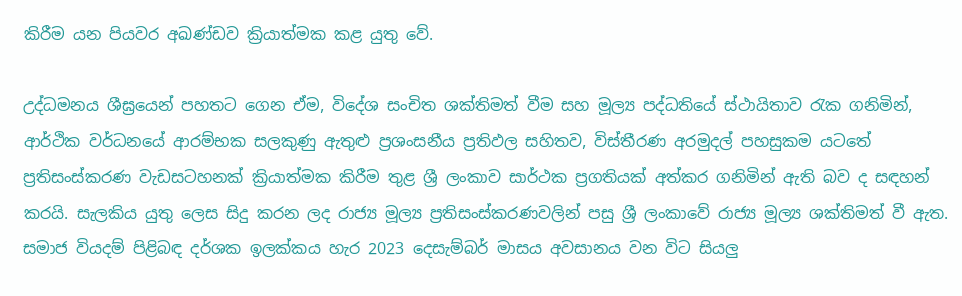කිරීම යන පියවර අඛණ්ඩව ක්‍රියාත්මක කළ යුතු වේ.

උද්ධමනය ශීඝ්‍රයෙන් පහතට ගෙන ඒම, විදේශ සංචිත ශක්තිමත් වීම සහ මූල්‍ය පද්ධතියේ ස්ථායිතාව රැක ගනිමින්, ආර්ථික වර්ධනයේ ආරම්භක සලකුණු ඇතුළු ප්‍රශංසනීය ප්‍රතිඵල සහිතව, විස්තීරණ අරමුදල් පහසුකම යටතේ ප්‍රතිසංස්කරණ වැඩසටහනක් ක්‍රියාත්මක කිරීම තුළ ශ්‍රී ලංකාව සාර්ථක ප්‍රගතියක් අත්කර ගනිමින් ඇති බව ද සඳහන් කරයි. සැලකිය යුතු ලෙස සිදු කරන ලද රාජ්‍ය මූල්‍ය ප්‍රතිසංස්කරණවලින් පසු ශ්‍රී ලංකාවේ රාජ්‍ය මූල්‍ය ශක්තිමත් වී ඇත. සමාජ වියදම් පිළිබඳ දර්ශක ඉලක්කය හැර 2023 දෙසැම්බර් මාසය අවසානය වන විට සියලු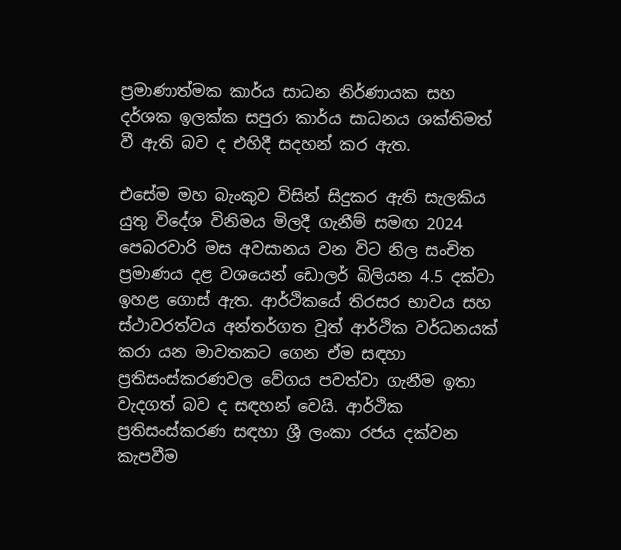ප්‍රමාණාත්මක කාර්ය සාධන නිර්ණායක සහ දර්ශක ඉලක්ක සපුරා කාර්ය සාධනය ශක්තිමත් වී ඇති බව ද එහිදී සදහන් කර ඇත.

එසේම මහ බැංකුව විසින් සිදුකර ඇති සැලකිය යුතු විදේශ විනිමය මිලදී ගැනීම් සමඟ 2024 පෙබරවාරි මස අවසානය වන විට නිල සංචිත ප්‍රමාණය දළ වශයෙන් ඩොලර් බිලියන 4.5 දක්වා ඉහළ ගොස් ඇත. ආර්ථිකයේ තිරසර භාවය සහ ස්ථාවරත්වය අන්තර්ගත වූත් ආර්ථික වර්ධනයක් කරා යන මාවතකට ගෙන ඒම සඳහා ප්‍රතිසංස්කරණවල වේගය පවත්වා ගැනීම ඉතා වැදගත් බව ද සඳහන් වෙයි. ආර්ථික ප්‍රතිසංස්කරණ සඳහා ශ්‍රී ලංකා රජය දක්වන කැපවීම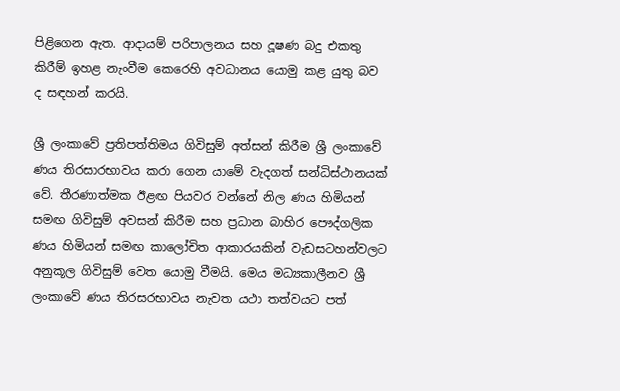පිළිගෙන ඇත. ආදායම් පරිපාලනය සහ දූෂණ බදු එකතු කිරීම් ඉහළ නැංවීම කෙරෙහි අවධානය යොමු කළ යුතු බව ද සඳහන් කරයි.

ශ්‍රී ලංකාවේ ප්‍රතිපත්තිමය ගිවිසුම් අත්සන් කිරීම ශ්‍රී ලංකාවේ ණය තිරසාරභාවය කරා ගෙන යාමේ වැදගත් සන්ධිස්ථානයක් වේ. තීරණාත්මක ඊළඟ පියවර වන්නේ නිල ණය හිමියන් සමඟ ගිවිසුම් අවසන් කිරීම සහ ප්‍රධාන බාහිර පෞද්ගලික ණය හිමියන් සමඟ කාලෝචිත ආකාරයකින් වැඩසටහන්වලට අනුකූල ගිවිසුම් වෙත යොමු වීමයි. මෙය මධ්‍යකාලීනව ශ්‍රී ලංකාවේ ණය තිරසරභාවය නැවත යථා තත්වයට පත්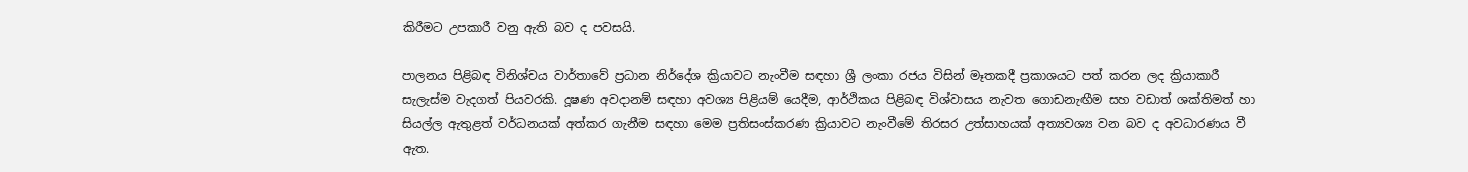කිරීමට උපකාරී වනු ඇති බව ද පවසයි.

පාලනය පිළිබඳ විනිශ්චය වාර්තාවේ ප්‍රධාන නිර්දේශ ක්‍රියාවට නැංවීම සඳහා ශ්‍රී ලංකා රජය විසින් මෑතකදී ප්‍රකාශයට පත් කරන ලද ක්‍රියාකාරී සැලැස්ම වැදගත් පියවරකි. දූෂණ අවදානම් සඳහා අවශ්‍ය පිළියම් යෙදීම, ආර්ථිකය පිළිබඳ විශ්වාසය නැවත ගොඩනැඟීම සහ වඩාත් ශක්තිමත් හා සියල්ල ඇතුළත් වර්ධනයක් අත්කර ගැනීම සඳහා මෙම ප්‍රතිසංස්කරණ ක්‍රියාවට නැංවීමේ තිරසර උත්සාහයක් අත්‍යවශ්‍ය වන බව ද අවධාරණය වී ඇත.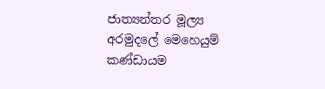ජාත්‍යන්තර මූල්‍ය අරමුදලේ මෙහෙයුම් කණ්ඩායම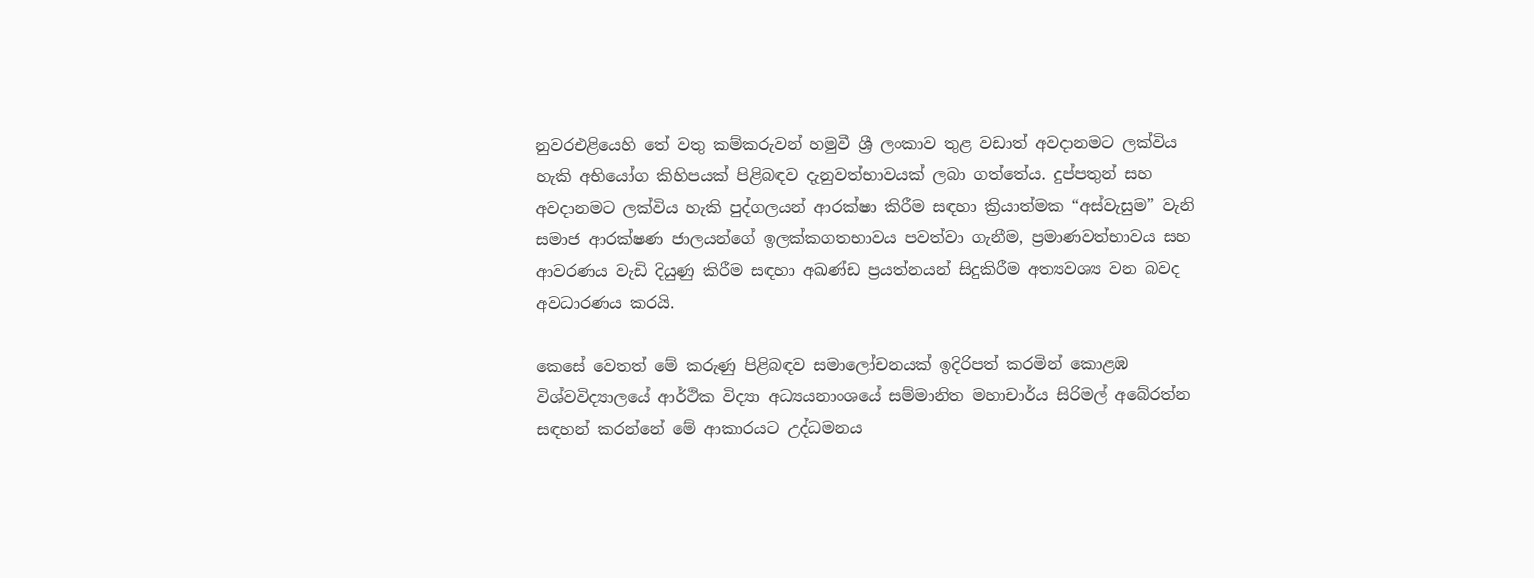නුවරඑළියෙහි තේ වතු කම්කරුවන් හමුවී ශ්‍රී ලංකාව තුළ වඩාත් අවදානමට ලක්විය හැකි අභියෝග කිහිපයක් පිළිබඳව දැනුවත්භාවයක් ලබා ගත්තේය. දුප්පතුන් සහ අවදානමට ලක්විය හැකි පුද්ගලයන් ආරක්ෂා කිරීම සඳහා ක්‍රියාත්මක “අස්වැසුම” වැනි සමාජ ආරක්ෂණ ජාලයන්ගේ ඉලක්කගතභාවය පවත්වා ගැනීම, ප්‍රමාණවත්භාවය සහ ආවරණය වැඩි දියුණු කිරීම සඳහා අඛණ්ඩ ප්‍රයත්නයන් සිදුකිරීම අත්‍යවශ්‍ය වන බවද අවධාරණය කරයි.

කෙසේ වෙතත් මේ කරුණු පිළිබඳව සමාලෝචනයක් ඉදිරිපත් කරමින් කොළඹ විශ්වවිද්‍යාලයේ ආර්ථික විද්‍යා අධ්‍යයනාංශයේ සම්මානිත මහාචාර්ය සිරිමල් අබේරත්න සඳහන් කරන්නේ මේ ආකාරයට උද්ධමනය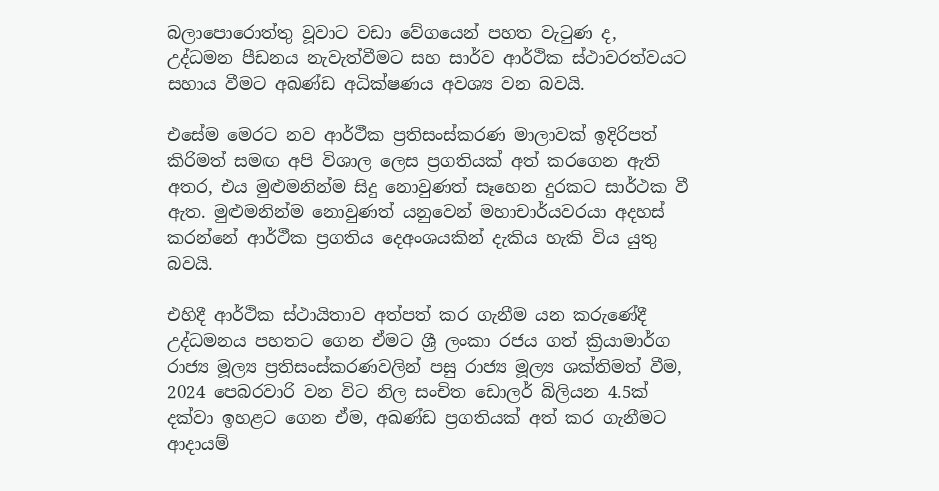බලාපොරොත්තු වූවාට වඩා වේගයෙන් පහත වැටුණ ද, උද්ධමන පීඩනය නැවැත්වීමට සහ සාර්ව ආර්ථික ස්ථාවරත්වයට සහාය වීමට අඛණ්ඩ අධික්ෂණය අවශ්‍ය වන බවයි.

එසේම මෙරට නව ආර්ථීක ප්‍රතිසංස්කරණ මාලාවක් ඉදිරිපත් කිරිමත් සමඟ අපි විශාල ලෙස ප්‍රගතියක් අත් කරගෙන ඇති අතර, එය මුළුමනින්ම සිදු නොවුණත් සෑහෙන දුරකට සාර්ථක වී ඇත. මුළුමනින්ම නොවුණත් යනුවෙන් මහාචාර්යවරයා අදහස් කරන්නේ ආර්ථීක ප්‍රගතිය දෙඅංශයකින් දැකිය හැකි විය යුතු බවයි.

එහිදී ආර්ථික ස්ථායිතාව අත්පත් කර ගැනීම යන කරුණේදී උද්ධමනය පහතට ගෙන ඒමට ශ්‍රී ලංකා රජය ගත් ක්‍රියාමාර්ග රාජ්‍ය මූල්‍ය ප්‍රතිසංස්කරණවලින් පසු රාජ්‍ය මූල්‍ය ශක්තිමත් වීම, 2024 පෙබරවාරි වන විට නිල සංචිත ඩොලර් බිලියන 4.5ක් දක්වා ඉහළට ගෙන ඒම, අඛණ්ඩ ප්‍රගතියක් අත් කර ගැනීමට‍ ආදායම්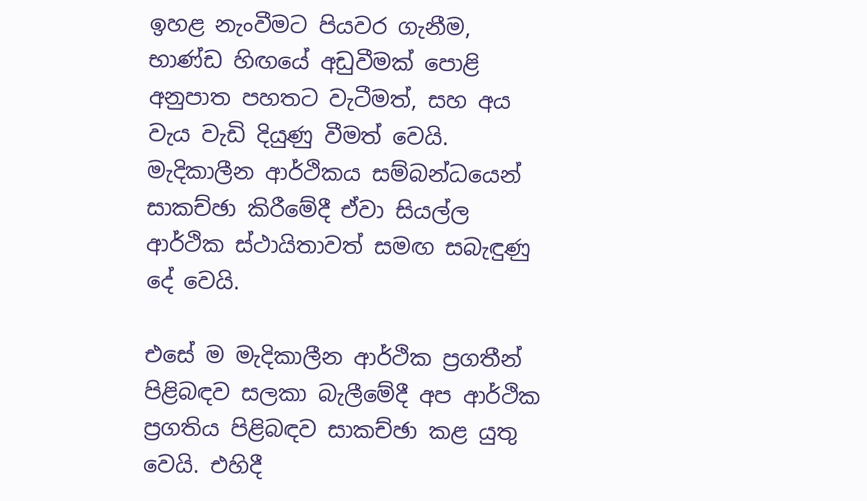ඉහළ නැංවීමට පියවර ගැනීම, භාණ්ඩ හිඟයේ අඩුවීමක් පොළි අනුපාත පහතට වැටීමත්, සහ අය වැය වැඩි දියුණු වීමත් වෙයි. මැදිකාලීන ආර්ථිකය සම්බන්ධයෙන් සාකච්ඡා කිරීමේදී ඒවා සියල්ල ආර්ථික ස්ථායිතාවත් සමඟ සබැඳුණු දේ වෙයි.

එසේ ම මැදිකාලීන ආර්ථික ප්‍රගතීන් පිළිබඳව සලකා බැලීමේදී අප ආර්ථික ප්‍රගතිය පිළිබඳව සාකච්ඡා කළ යුතු වෙයි. එහිදී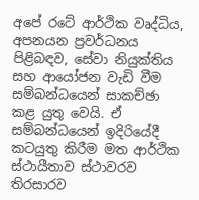අපේ රටේ ආර්ථික වෘද්ධිය, අපනයන ප්‍රවර්ධනය පිළිබඳව, සේවා නියුක්තිය සහ ආයෝජන වැඩි වීම සම්බන්ධයෙන් සාකච්ඡා කළ යුතු වෙයි. ඒ සම්බන්ධයෙන් ඉදිරියේදී කටයුතු කිරීම මත ආර්ථික ස්ථායීතාව ස්ථාවරව තිරසාරව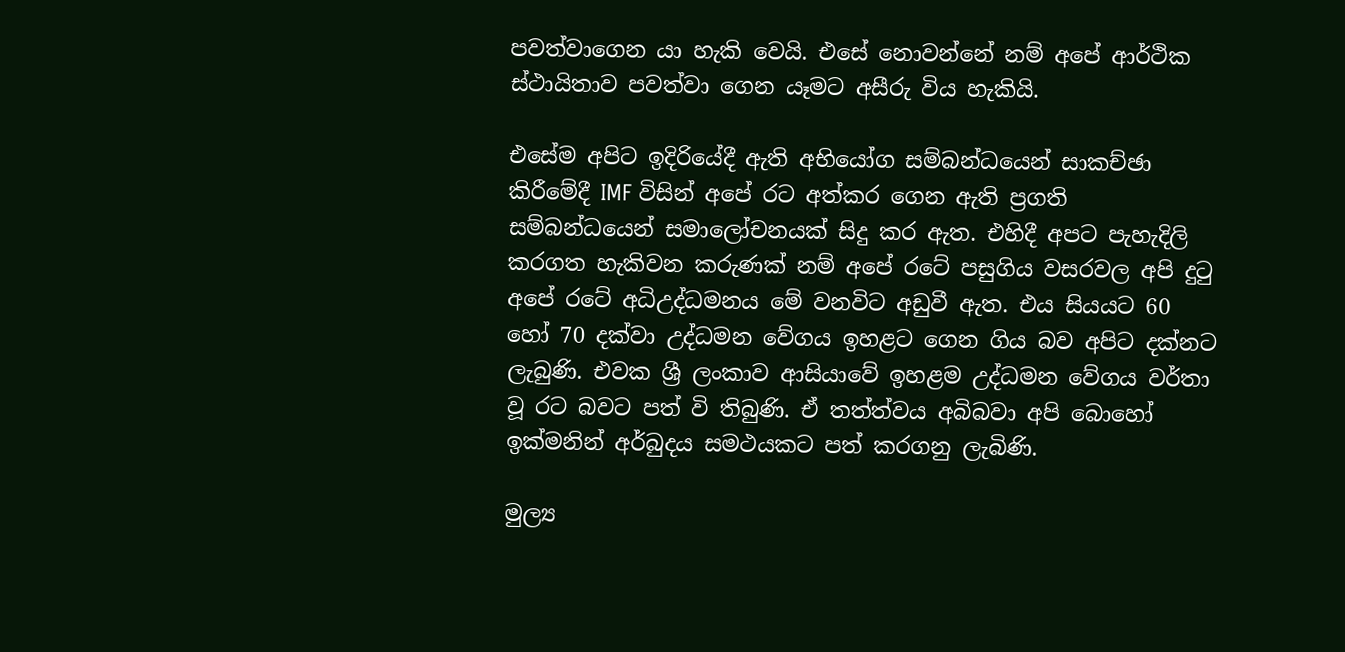පවත්වාගෙන යා හැකි වෙයි. එසේ නොවන්නේ නම් අපේ ආර්ථික ස්ථායිතාව පවත්වා ගෙන යෑමට අසීරු විය හැකියි.

එසේම අපිට ඉදිරියේදී ඇති අභියෝග සම්බන්ධයෙන් සාකච්ඡා කිරීමේදී IMF විසින් අපේ රට අත්කර ගෙන ඇති ප්‍රගති සම්බන්ධයෙන් සමාලෝචනයක් සිදු කර ඇත. එහිදී අපට පැහැදිලි කරගත හැකිවන කරුණක් නම් අපේ රටේ පසුගිය වසරවල අපි දුටු අපේ රටේ අධිඋද්ධමනය මේ වනවිට අඩුවී ඇත. එය සියයට 60 හෝ 70 දක්වා උද්ධමන වේගය ඉහළට ගෙන ගිය බව අපිට දක්නට ලැබුණි. එවක ශ්‍රී ලංකාව ආසියාවේ ඉහළම උද්ධමන වේගය වර්තා වූ රට බවට පත් වි තිබුණි. ඒ තත්ත්වය අබිබවා අපි බොහෝ ඉක්මනින් අර්බුදය සමථයකට පත් කරගනු ලැබිණි.

මුල්‍ය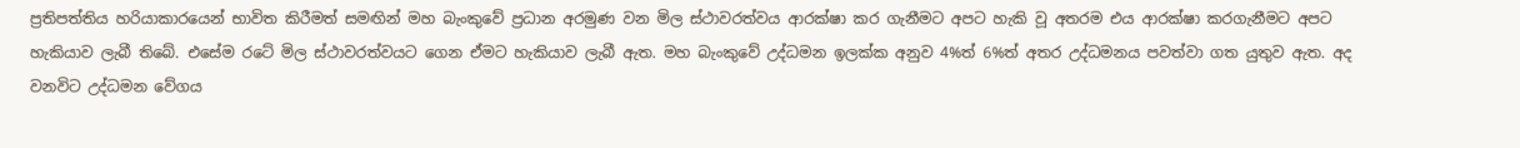ප්‍රතිපත්තිය හරියාකාරයෙන් භාවිත කිරීමත් සමඟින් මහ බැංකුවේ ප්‍රධාන අරමුණ වන මිල ස්ථාවරත්වය ආරක්ෂා කර ගැනීමට අපට හැකි වූ අතරම එය ආරක්ෂා කරගැනීමට අපට හැකියාව ලැබී තිබේ. එසේම රටේ මිල ස්ථාවරත්වයට ගෙන ඒමට හැකියාව ලැබී ඇත. මහ බැංකුවේ උද්ධමන ඉලක්ක අනුව 4%ත් 6%ත් අතර උද්ධමනය පවත්වා ගත යුතුව ඇත. අද වනවිට උද්ධමන වේගය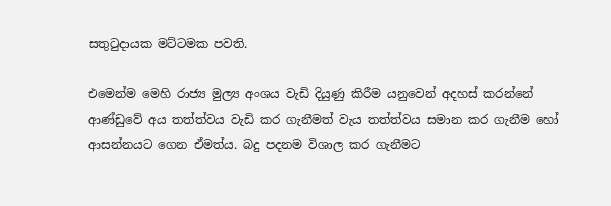සතුටුදායක මට්ටමක පවති.

එමෙන්ම මෙහි රාජ්‍ය මුල්‍ය අංශය වැඩි දියුණු කිරීම යනුවෙන් අදහස් කරන්නේ ආණ්ඩුවේ අය තත්ත්වය වැඩි කර ගැනීමත් වැය තත්ත්වය සමාන කර ගැනීම හෝ ආසන්නයට ගෙන ඒමත්ය. බදු පදනම විශාල කර ගැනීමට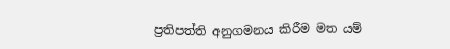ප්‍රතිපත්ති අනුගමනය කිරීම මත යම්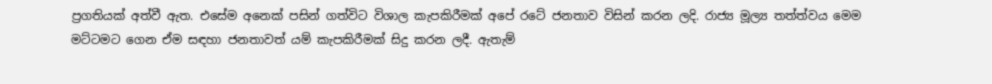ප්‍රගතියක් අත්වී ඇත. එසේම අනෙක් පසින් ගත්විට විශාල කැපකිරීමක් අපේ රටේ ජනතාව විසින් කරන ලදි. රාජ්‍ය මූල්‍ය තත්ත්වය මෙම මට්ටමට ගෙන ඒම සඳහා ජනතාවත් යම් කැපකිරීමක් සිදු කරන ලදී. ඇතැම්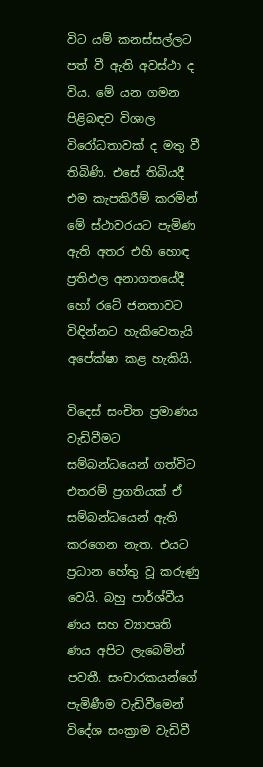විට යම් කනස්සල්ලට පත් වී ඇති අවස්ථා ද විය. මේ යන ගමන පිළිබඳව විශාල විරෝධතාවක් ද මතු වී තිබිණි. එසේ තිබියදී එම කැපකිරීම් කරමින් මේ ස්ථාවරයට පැමිණ ඇති අතර එහි හොඳ ප්‍රතිඵල අනාගතයේදී හෝ රටේ ජනතාවට විඳින්නට හැකිවෙතැයි අපේක්ෂා කළ හැකියි.

විදෙස් සංචිත ප්‍රමාණය වැඩිවීමට සම්බන්ධයෙන් ගත්විට එතරම් ප්‍රගතියක් ඒ සම්බන්ධයෙන් ඇති කරගෙන නැත. එයට ප්‍රධාන හේතු වූ කරුණු වෙයි. බහු පාර්ශ්වීය ණය සහ ව්‍යාපෘති ණය අපිට ලැබෙමින් පවතී. සංචාරකයන්ගේ පැමිණීම වැඩිවීමෙන් විදේශ සංක්‍රාම වැඩිවී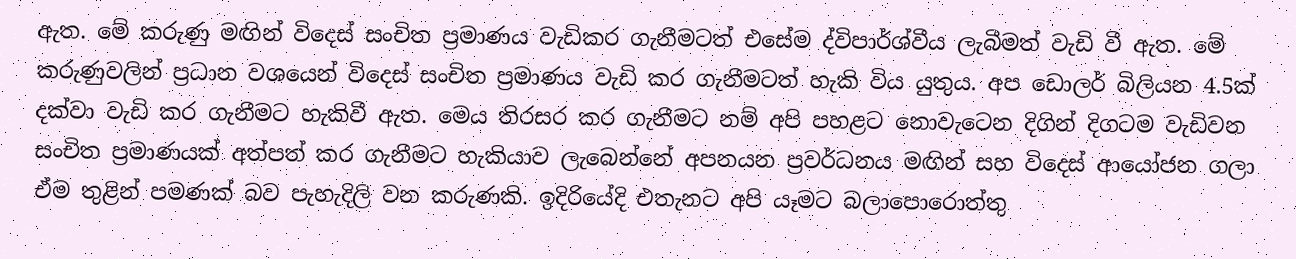ඇත. මේ කරුණු මඟින් විදෙස් සංචිත ප්‍රමාණය වැඩිකර ගැනීමටත් එසේම ද්විපාර්ශ්වීය ලැබීමත් වැඩි වී ඇත. මේ කරුණුවලින් ප්‍රධාන වශයෙන් විදෙස් සංචිත ප්‍රමාණය වැඩි කර ගැනීමටත් හැකි විය යුතුය. අප ඩොලර් බිලියන 4.5ක් දක්වා වැඩි කර ගැනීමට හැකිවී ඇත. මෙය තිරසර කර ගැනීමට නම් අපි පහළට නොවැටෙන දිගින් දිගටම වැඩිවන සංචිත ප්‍රමාණයක් අත්පත් කර ගැනීමට හැකියාව ලැබෙන්නේ අපනයන ප්‍රවර්ධනය මඟින් සහ විදෙස් ආයෝජන ගලා ඒම තුළින් පමණක් බව පැහැදිලි වන කරුණකි. ඉදිරියේදි එතැනට අපි යෑමට බලාපොරොත්තු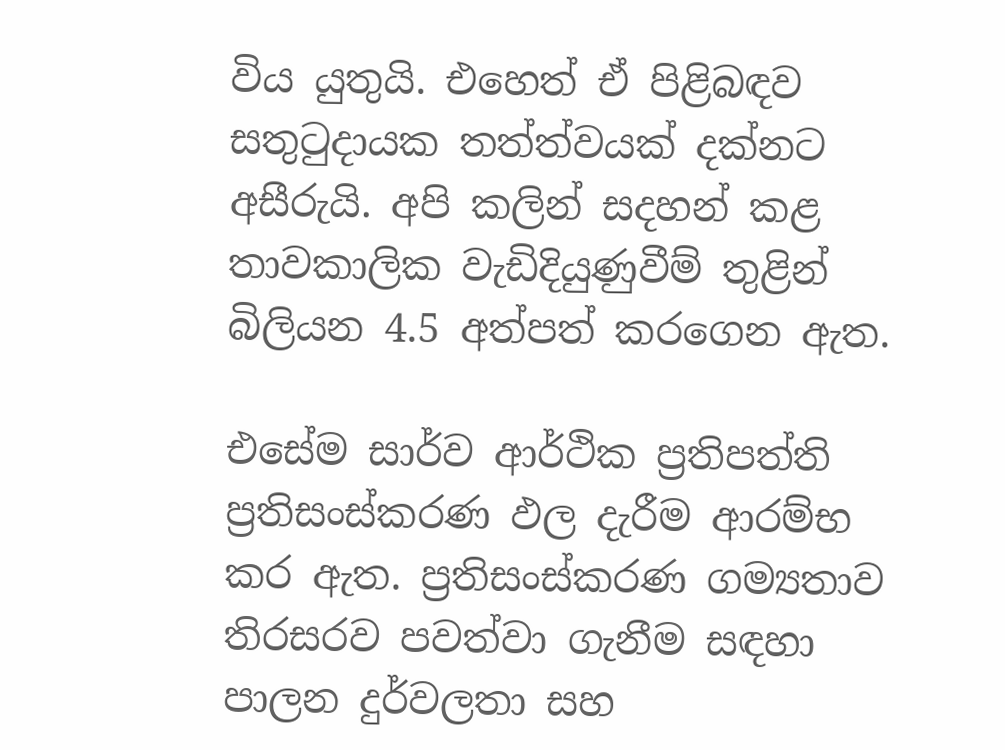විය යුතුයි. එහෙත් ඒ පිළිබඳව සතුටුදායක තත්ත්වයක් දක්නට අසීරුයි. අපි කලින් සදහන් කළ තාවකාලික වැඩිදියුණුවීම් තුළින් බිලියන 4.5 අත්පත් කරගෙන ඇත.

එසේම සාර්ව ආර්ථික ප්‍රතිපත්ති ප්‍රතිසංස්කරණ ඵල දැරීම ආරම්භ කර ඇත. ප්‍රතිසංස්කරණ ගම්‍යතාව තිරසරව පවත්වා ගැනීම සඳහා පාලන දුර්වලතා සහ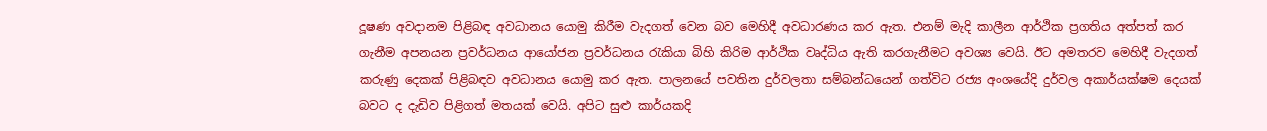දූෂණ අවදානම පිළිබඳ අවධානය යොමු කිරීම වැදගත් වෙන බව මෙහිදී අවධාරණය කර ඇත. එනම් මැදි කාලීන ආර්ථික ප්‍රගතිය අත්පත් කර ගැනීම අපනයන ප්‍රවර්ධනය ආයෝජන ප්‍රවර්ධනය රැකියා බිහි කිරිම ආර්ථික වෘද්ධිය ඇති කරගැනීමට අවශ්‍ය වෙයි. ඊට අමතරව මෙහිදී වැදගත් කරුණු දෙකක් පිළිබඳව අවධානය යොමු කර ඇත. පාලනයේ පවතින දුර්වලතා සම්බන්ධයෙන් ගත්විට රජ්‍ය අංශයේදි දුර්වල අකාර්යක්ෂම දෙයක් බවට ද දැඩිව පිළිගත් මතයක් වෙයි. අපිට සුළු කාර්යකදි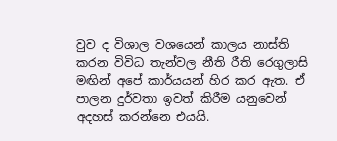වුව ද විශාල වශයෙන් කාලය නාස්ති කරන විවිධ තැන්වල නීති රීති රෙගුලාසි මඟින් අපේ කාර්යයන් හිර කර ඇත. ඒ පාලන දුර්වතා ඉවත් කිරීම යනුවෙන් අදහස් කරන්නෙ එයයි.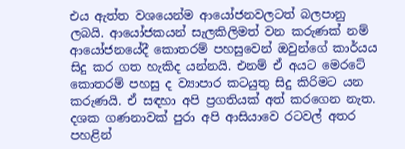එය ඇත්ත වශයෙන්ම ආයෝජනවලටත් බලපානු ලබයි. ආයෝජකයන් සැලකිලිමත් වන කරුණක් නම් ආයෝජනයේදී කොතරම් පහසුවෙන් ඔවුන්ගේ කාර්යය සිදු කර ගත හැකිද යන්නයි. එනම් ඒ අයට මෙරටේ කොතරම් පහසු ද ව්‍යාපාර කටයුතු සිදු කිරිමට යන කරුණයි. ඒ සඳහා අපි ප්‍රගතියක් අත් කරගෙන නැත. දශක ගණනාවක් පුරා අපි ආසියාවෙ රටවල් අතර පහළින්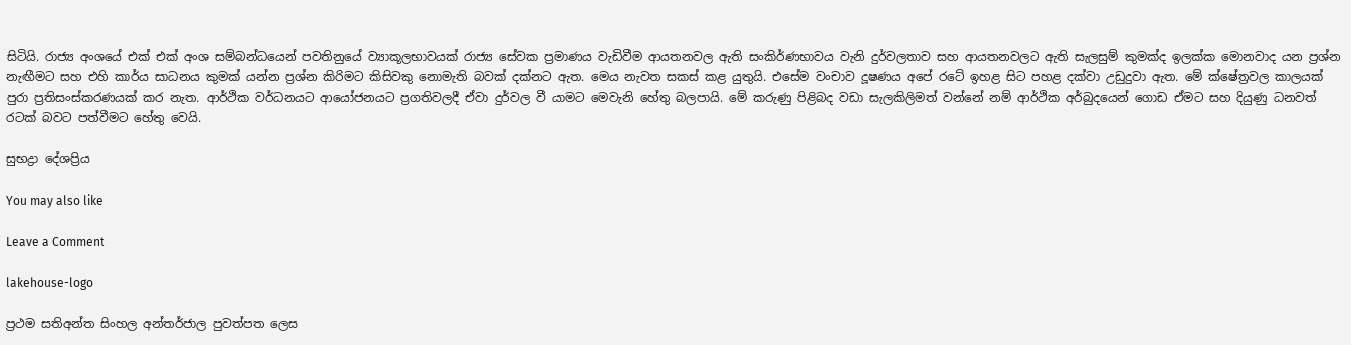සිටියි. රාජ්‍ය අංශයේ එක් එක් අංශ සම්බන්ධයෙන් පවතිනුයේ ව්‍යාකූලභාවයක් රාජ්‍ය සේවක ප්‍රමාණය වැඩිවීම ආයතනවල ඇති සංකිර්ණභාවය වැනි දුර්වලතාව සහ ආයතනවලට ඇති සැලසුම් කුමක්ද ඉලක්ක මොනවාද යන ප්‍රශ්න නැඟීමට සහ එහි කාර්ය සාධනය කුමක් යන්න ප්‍රශ්න කිරිමට කිසිවකු නොමැති බවක් දක්නට ඇත. මෙය නැවත සකස් කළ යුතුයි. එසේම වංචාව දූෂණය අපේ රටේ ඉහළ සිට පහළ දක්වා උඩුදුවා ඇත. මේ ක්ෂේත්‍රවල කාලයක් පුරා ප්‍රතිසංස්කරණයක් කර නැත. ආර්ථික වර්ධනයට ආයෝජනයට ප්‍රගතිවලදී ඒවා දුර්වල වී යාමට මෙවැනි හේතු බලපායි. මේ කරුණු පිළිබද වඩා සැලකිලිමත් වන්නේ නම් ආර්ථික අර්බුදයෙන් ගොඩ ඒමට සහ දියුණු ධනවත් රටක් බවට පත්වීමට හේතු වෙයි.

සුභද්‍රා දේශප්‍රිය

You may also like

Leave a Comment

lakehouse-logo

ප්‍රථම සතිඅන්ත සිංහල අන්තර්ජාල පුවත්පත ලෙස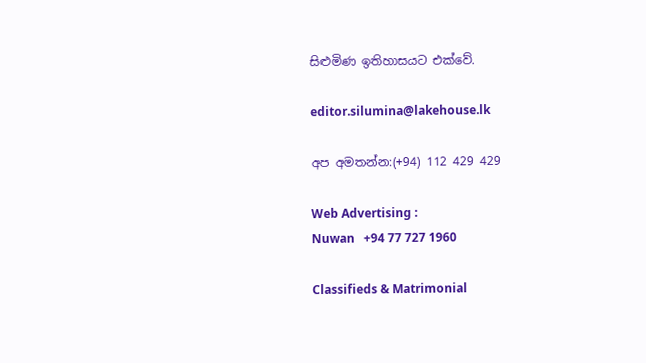සිළුමිණ ඉතිහාසයට එක්වේ.

editor.silumina@lakehouse.lk

අප අමතන්න:(+94) 112 429 429

Web Advertising :
Nuwan   +94 77 727 1960

Classifieds & Matrimonial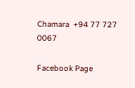Chamara  +94 77 727 0067

Facebook Page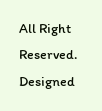All Right Reserved. Designed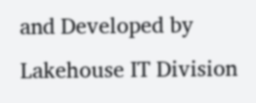and Developed by Lakehouse IT Division